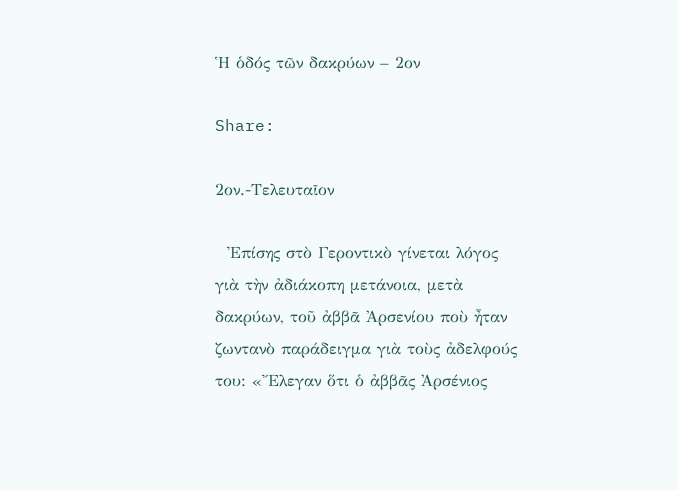Ἡ ὁδός τῶν δακρύων – 2ον

Share:

2ον.-Τελευταῖον

  Ἐπίσης στὸ Γεροντικὸ γίνεται λόγος γιὰ τὴν ἀδιάκοπη μετάνοια, μετὰ δακρύων, τοῦ ἀββᾶ Ἀρσενίου ποὺ ἦταν ζωντανὸ παράδειγμα γιὰ τοὺς ἀδελφούς του: «Ἔλεγαν ὅτι ὁ ἀββᾶς Ἀρσένιος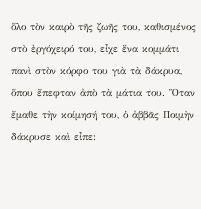ὅλο τὸν καιρὸ τῆς ζωῆς του, καθισμένος στὸ ἐργόχειρό του, εἶχε ἕνα κομμάτι πανὶ στὸν κόρφο του γιὰ τὰ δάκρυα, ὅπου ἔπεφταν ἀπὸ τὰ μάτια του. Ὅταν ἔμαθε τὴν κοίμησή του, ὁ ἀββᾶς Ποιμὴν δάκρυσε καὶ εἶπε: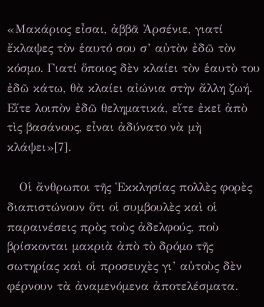«Μακάριος εἶσαι, ἀββᾶ Ἀρσένιε, γιατί ἔκλαψες τὸν ἑαυτό σου σ’ αὐτὸν ἐδῶ τὸν κόσμο. Γιατί ὅποιος δὲν κλαίει τὸν ἑαυτὸ του ἐδῶ κάτω, θὰ κλαίει αἰώνια στὴν ἄλλη ζωή. Εἴτε λοιπὸν ἐδῶ θεληματικά, εἴτε ἐκεῖ ἀπὸ τὶς βασάνους, εἶναι ἀδύνατο νὰ μὴ κλάψει»[7].

   Οἱ ἄνθρωποι τῆς Ἐκκλησίας πολλὲς φορὲς διαπιστώνουν ὅτι οἱ συμβουλὲς καὶ οἱ παραινέσεις πρὸς τοὺς ἀδελφούς, ποὺ βρίσκονται μακριὰ ἀπὸ τὸ δρόμο τῆς σωτηρίας καὶ οἱ προσευχὲς γι’ αὐτοὺς δὲν φέρνουν τὰ ἀναμενόμενα ἀποτελέσματα.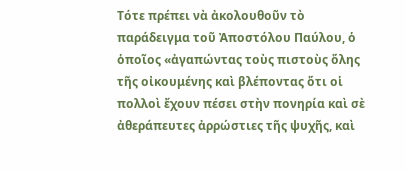Τότε πρέπει νὰ ἀκολουθοῦν τὸ παράδειγμα τοῦ Ἀποστόλου Παύλου, ὁ ὁποῖος «ἀγαπώντας τοὺς πιστοὺς ὅλης τῆς οἰκουμένης καὶ βλέποντας ὅτι οἱ πολλοὶ ἔχουν πέσει στὴν πονηρία καὶ σὲ ἀθεράπευτες ἀρρώστιες τῆς ψυχῆς, καὶ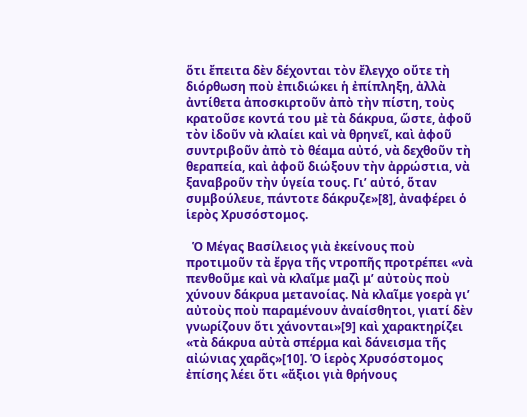ὅτι ἔπειτα δὲν δέχονται τὸν ἔλεγχο οὔτε τὴ διόρθωση ποὺ ἐπιδιώκει ἡ ἐπίπληξη, ἀλλὰ ἀντίθετα ἀποσκιρτοῦν ἀπὸ τὴν πίστη, τοὺς κρατοῦσε κοντά του μὲ τὰ δάκρυα, ὥστε, ἀφοῦ τὸν ἰδοῦν νὰ κλαίει καὶ νὰ θρηνεῖ, καὶ ἀφοῦ συντριβοῦν ἀπὸ τὸ θέαμα αὐτό, νὰ δεχθοῦν τὴ θεραπεία, καὶ ἀφοῦ διώξουν τὴν ἀρρώστια, νὰ ξαναβροῦν τὴν ὑγεία τους. Γι’ αὐτό, ὅταν συμβούλευε, πάντοτε δάκρυζε»[8], ἀναφέρει ὁ ἱερὸς Χρυσόστομος.

  Ὁ Μέγας Βασίλειος γιὰ ἐκείνους ποὺ προτιμοῦν τὰ ἔργα τῆς ντροπῆς προτρέπει «νὰ πενθοῦμε καὶ νὰ κλαῖμε μαζὶ μ’ αὐτοὺς ποὺ χύνουν δάκρυα μετανοίας. Νὰ κλαῖμε γοερὰ γι’ αὐτοὺς ποὺ παραμένουν ἀναίσθητοι, γιατί δὲν γνωρίζουν ὅτι χάνονται»[9] καὶ χαρακτηρίζει «τὰ δάκρυα αὐτὰ σπέρμα καὶ δάνεισμα τῆς αἰώνιας χαρᾶς»[10]. Ὁ ἱερὸς Χρυσόστομος ἐπίσης λέει ὅτι «ἄξιοι γιὰ θρήνους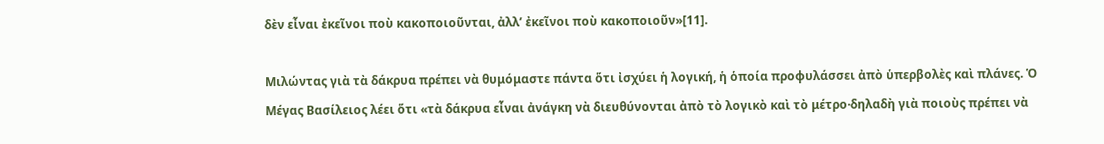δὲν εἶναι ἐκεῖνοι ποὺ κακοποιοῦνται, ἀλλ’ ἐκεῖνοι ποὺ κακοποιοῦν»[11].

Μιλώντας γιὰ τὰ δάκρυα πρέπει νὰ θυμόμαστε πάντα ὅτι ἰσχύει ἡ λογική, ἡ ὁποία προφυλάσσει ἀπὸ ὑπερβολὲς καὶ πλάνες. Ὁ Μέγας Βασίλειος λέει ὅτι «τὰ δάκρυα εἶναι ἀνάγκη νὰ διευθύνονται ἀπὸ τὸ λογικὸ καὶ τὸ μέτρο·δηλαδὴ γιὰ ποιοὺς πρέπει νὰ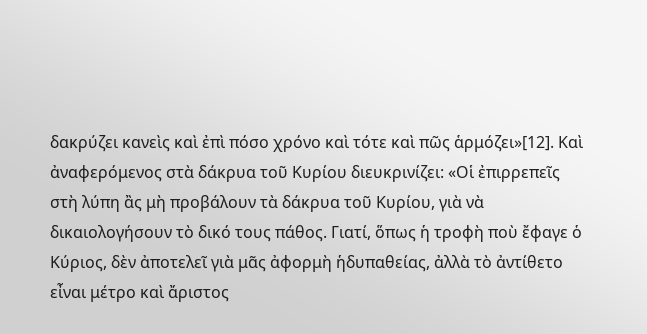δακρύζει κανεὶς καὶ ἐπὶ πόσο χρόνο καὶ τότε καὶ πῶς ἁρμόζει»[12]. Καὶ ἀναφερόμενος στὰ δάκρυα τοῦ Κυρίου διευκρινίζει: «Οἱ ἐπιρρεπεῖς στὴ λύπη ἂς μὴ προβάλουν τὰ δάκρυα τοῦ Κυρίου, γιὰ νὰ δικαιολογήσουν τὸ δικό τους πάθος. Γιατί, ὅπως ἡ τροφὴ ποὺ ἔφαγε ὁ Κύριος, δὲν ἀποτελεῖ γιὰ μᾶς ἀφορμὴ ἡδυπαθείας, ἀλλὰ τὸ ἀντίθετο εἶναι μέτρο καὶ ἄριστος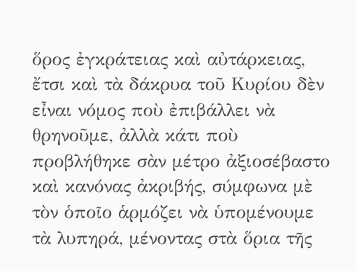ὅρος ἐγκράτειας καὶ αὐτάρκειας, ἔτσι καὶ τὰ δάκρυα τοῦ Κυρίου δὲν εἶναι νόμος ποὺ ἐπιβάλλει νὰ θρηνοῦμε, ἀλλὰ κάτι ποὺ προβλήθηκε σὰν μέτρο ἀξιοσέβαστο καὶ κανόνας ἀκριβής, σύμφωνα μὲ τὸν ὁποῖο ἁρμόζει νὰ ὑπομένουμε τὰ λυπηρά, μένοντας στὰ ὅρια τῆς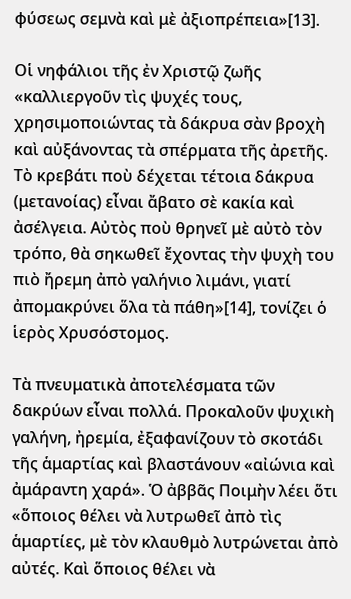φύσεως σεμνὰ καὶ μὲ ἀξιοπρέπεια»[13].

Οἱ νηφάλιοι τῆς ἐν Χριστῷ ζωῆς «καλλιεργοῦν τὶς ψυχές τους, χρησιμοποιώντας τὰ δάκρυα σὰν βροχὴ καὶ αὐξάνοντας τὰ σπέρματα τῆς ἀρετῆς. Τὸ κρεβάτι ποὺ δέχεται τέτοια δάκρυα (μετανοίας) εἶναι ἄβατο σὲ κακία καὶ ἀσέλγεια. Αὐτὸς ποὺ θρηνεῖ μὲ αὐτὸ τὸν τρόπο, θὰ σηκωθεῖ ἔχοντας τὴν ψυχὴ του πιὸ ἤρεμη ἀπὸ γαλήνιο λιμάνι, γιατί ἀπομακρύνει ὅλα τὰ πάθη»[14], τονίζει ὁ ἱερὸς Χρυσόστομος.

Τὰ πνευματικὰ ἀποτελέσματα τῶν δακρύων εἶναι πολλά. Προκαλοῦν ψυχικὴ γαλήνη, ἠρεμία, ἐξαφανίζουν τὸ σκοτάδι τῆς ἁμαρτίας καὶ βλαστάνουν «αἰώνια καὶ ἀμάραντη χαρά». Ὁ ἀββᾶς Ποιμὴν λέει ὅτι «ὅποιος θέλει νὰ λυτρωθεῖ ἀπὸ τὶς ἁμαρτίες, μὲ τὸν κλαυθμὸ λυτρώνεται ἀπὸ αὐτές. Καὶ ὅποιος θέλει νὰ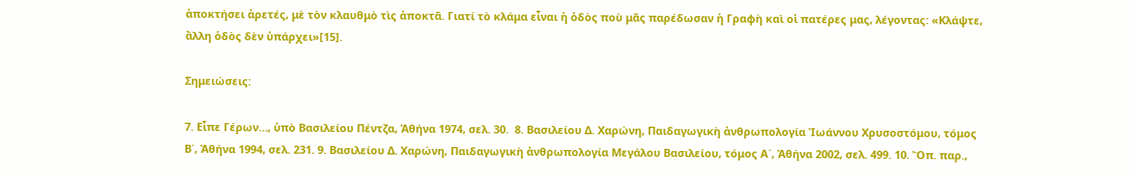ἀποκτήσει ἀρετές, μὲ τὸν κλαυθμὸ τὶς ἀποκτᾶ. Γιατί τὸ κλάμα εἶναι ἡ ὁδὸς ποὺ μᾶς παρέδωσαν ἡ Γραφὴ καὶ οἱ πατέρες μας, λέγοντας: «Κλάψτε, ἄλλη ὁδὸς δὲν ὑπάρχει»[15].

Σημειώσεις:

7. Εἶπε Γέρων…, ὑπὸ Βασιλείου Πέντζα, Ἀθήνα 1974, σελ. 30.  8. Βασιλείου Δ. Χαρώνη, Παιδαγωγικὴ ἀνθρωπολογία Ἰωάννου Χρυσοστόμου, τόμος Β΄, Ἀθήνα 1994, σελ. 231. 9. Βασιλείου Δ. Χαρώνη, Παιδαγωγικὴ ἀνθρωπολογία Μεγάλου Βασιλείου, τόμος Α΄, Ἀθήνα 2002, σελ. 499. 10. Ὅπ. παρ.,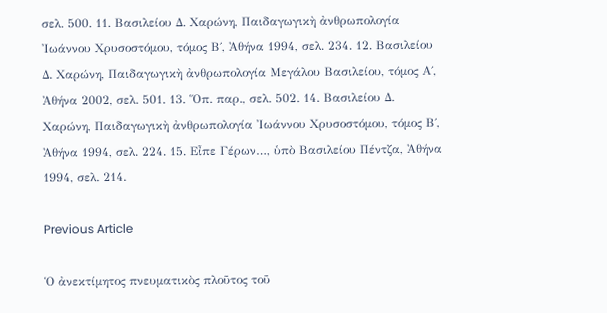σελ. 500. 11. Βασιλείου Δ. Χαρώνη, Παιδαγωγικὴ ἀνθρωπολογία Ἰωάννου Χρυσοστόμου, τόμος Β΄, Ἀθήνα 1994, σελ. 234. 12. Βασιλείου Δ. Χαρώνη, Παιδαγωγικὴ ἀνθρωπολογία Μεγάλου Βασιλείου, τόμος Α΄, Ἀθήνα 2002, σελ. 501. 13. Ὅπ. παρ., σελ. 502. 14. Βασιλείου Δ. Χαρώνη, Παιδαγωγικὴ ἀνθρωπολογία Ἰωάννου Χρυσοστόμου, τόμος Β΄, Ἀθήνα 1994, σελ. 224. 15. Εἶπε Γέρων…, ὑπὸ Βασιλείου Πέντζα, Ἀθήνα 1994, σελ. 214.

Previous Article

Ὁ ἀνεκτίμητος πνευματικὸς πλοῦτος τοῦ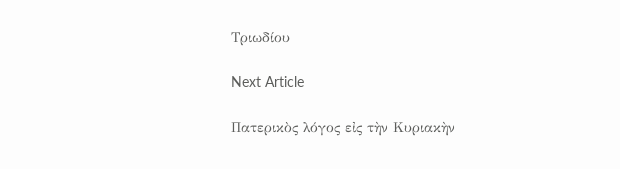Τριωδίου

Next Article

Πατερικὸς λόγος εἰς τὴν Κυριακὴν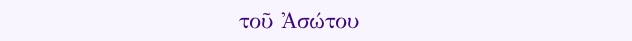τοῦ Ἀσώτου